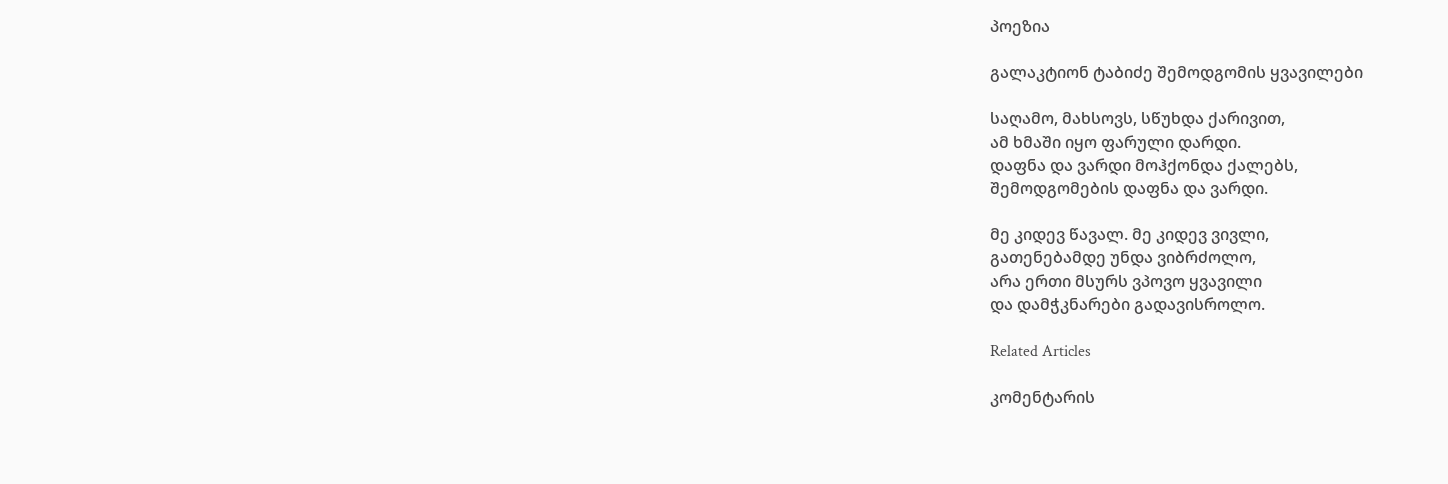პოეზია

გალაკტიონ ტაბიძე შემოდგომის ყვავილები

საღამო, მახსოვს, სწუხდა ქარივით,
ამ ხმაში იყო ფარული დარდი.
დაფნა და ვარდი მოჰქონდა ქალებს,
შემოდგომების დაფნა და ვარდი.

მე კიდევ წავალ. მე კიდევ ვივლი,
გათენებამდე უნდა ვიბრძოლო,
არა ერთი მსურს ვპოვო ყვავილი
და დამჭკნარები გადავისროლო.

Related Articles

კომენტარის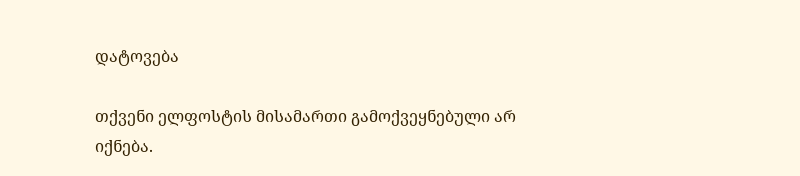დატოვება

თქვენი ელფოსტის მისამართი გამოქვეყნებული არ იქნება.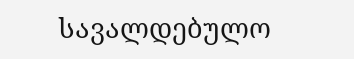სავალდებულო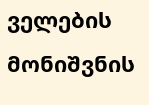ველების მონიშვნის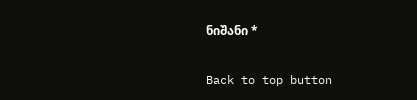ნიშანი *

Back to top button